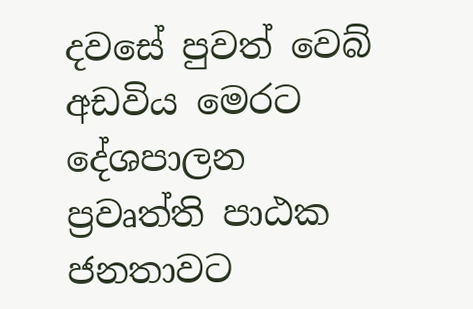දවසේ පුවත් වෙබ් අඩවිය මෙරට දේශපාලන ප්‍රවෘත්ති පාඨක ජනතාවට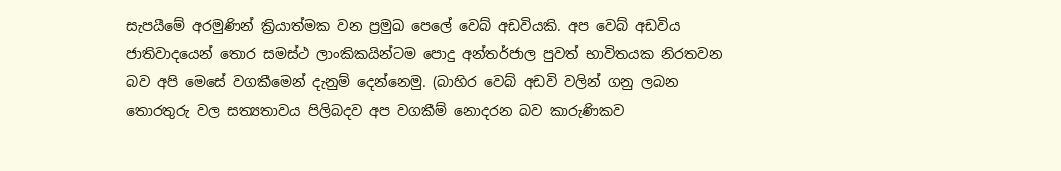සැපයීමේ අරමුණින් ක්‍රියාත්මක වන ප්‍රමුඛ පෙලේ වෙබ් අඩවියකි. අප වෙබ් අඩවිය ජාතිවාදයෙන් තොර සමස්ථ ලාංකිකයින්ටම පොදු අන්තර්ජාල පුවත් භාවිතයක නිරතවන බව අපි මෙසේ වගකීමෙන් දැනුම් දෙන්නෙමු. (බාහිර වෙබ් අඩවි වලින් ගනු ලබන තොරතුරු වල සත්‍යතාවය පිලිබදව අප වගකීම් නොදරන බව කාරුණිකව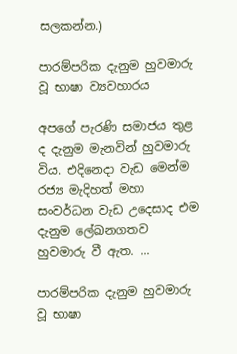සලකන්න.)

පාරම්පරික දැනුම හුවමාරු වූ භාෂා ව්‍යවහාරය

අපගේ පැරණි සමාජය තුළ ද දැනුම මැනවින් හුවමාරු විය. එදිනෙදා වැඩ මෙන්ම රජ්‍ය මැදිහත් මහා සංවර්ධන වැඩ උදෙසාද එම දැනුම ලේඛනගතව හුවමාරු වී ඇත. ...

පාරම්පරික දැනුම හුවමාරු වූ භාෂා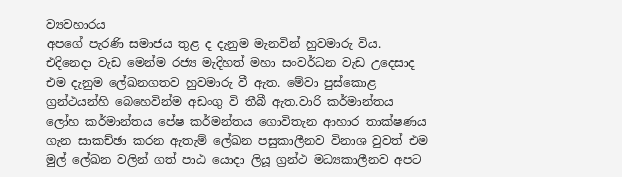ව්‍යවහාරය
අපගේ පැරණි සමාජය තුළ ද දැනුම මැනවින් හුවමාරු විය. එදිනෙදා වැඩ මෙන්ම රජ්‍ය මැදිහත් මහා සංවර්ධන වැඩ උදෙසාද එම දැනුම ලේඛනගතව හුවමාරු වී ඇත. මේවා පුස්කොළ ග්‍රන්ථයන්හි බෙහෙවින්ම අඩංගු වි තීබී ඇත.වාරි කර්මාන්තය ලෝහ කර්මාන්තය පේෂ කර්මන්තය ගොවිතැන ආහාර තාක්ෂණය ගැන සාකච්ඡා කරන ඇතැම් ලේඛන පසුකාලීනව විනාශ වුවත් එම මුල් ලේඛන වලින් ගත් පාඨ යොදා ලියූ ග්‍රන්ථ මධ්‍යකාලීනව අපට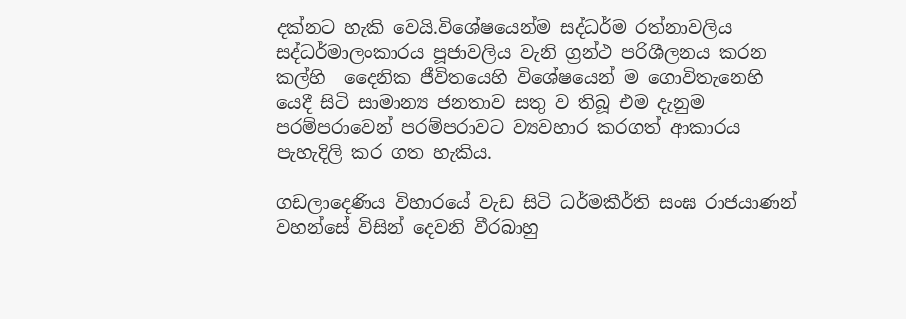දක්නට හැකි වෙයි.විශේෂයෙන්ම සද්ධර්ම රත්නාවලිය සද්ධර්මාලංකාරය පූජාවලිය වැනි ග්‍රන්ථ පරිශීලනය කරන කල්හි  දෛනික ජීවිතයෙහි විශේෂයෙන් ම ගොවිතැනෙහි යෙදී සිටි සාමාන්‍ය ජනතාව සතු ව තිබූ එම දැනුම පරම්පරාවෙන් පරම්පරාවට ව්‍යවහාර කරගත් ආකාරය පැහැදිලි කර ගත හැකිය.

ගඩලාදෙණිය විහාරයේ වැඩ සිටි ධර්මකීර්ති සංඝ රාජයාණන් වහන්සේ විසින් දෙවනි වීරබාහු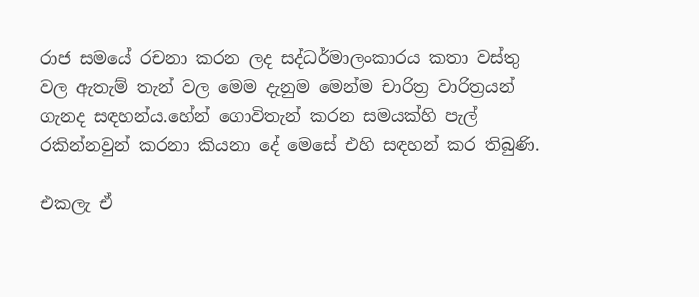රාජ සමයේ රචනා කරන ලද සද්ධර්මාලංකාරය කතා වස්තු වල ඇතැම් තැන් වල මෙම දැනුම මෙන්ම චාරිත්‍ර වාරිත්‍රයන් ගැනද සඳහන්ය.හේන් ගොවිතැන් කරන සමයක්හි පැල් රකින්නවුන් කරනා කියනා දේ මෙසේ එහි සඳහන් කර තිබුණි.

එකලැ ඒ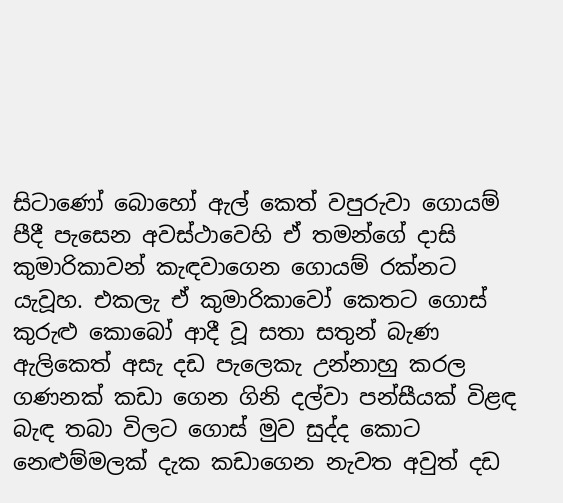සිටාණෝ බොහෝ ඇල් කෙත් වපුරුවා ගොයම් පීදී පැසෙන අවස්ථාවෙහි ඒ තමන්ගේ දාසි කුමාරිකාවන් කැඳවාගෙන ගොයම් රක්නට යැවූහ. එකලැ ඒ කුමාරිකාවෝ කෙතට ගොස් කුරුළු කොබෝ ආදී වූ සතා සතුන් බැණ ඇලිකෙත් අසැ දඩ පැලෙකැ උන්නාහු කරල ගණනක් කඩා ගෙන ගිනි දල්වා පන්සීයක් විළඳ බැඳ තබා විලට ගොස් මුව සුද්ද කොට නෙළුම්මලක් දැක කඩාගෙන නැවත අවුත් දඩ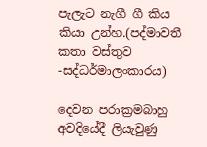පැලැට නැගී ගී කිය කියා උන්හ.(පද්මාවතී කතා වස්තුව -සද්ධර්මාලංකාරය)

දෙවන පරාක්‍රමබාහු අවදියේදී ලියැවුණු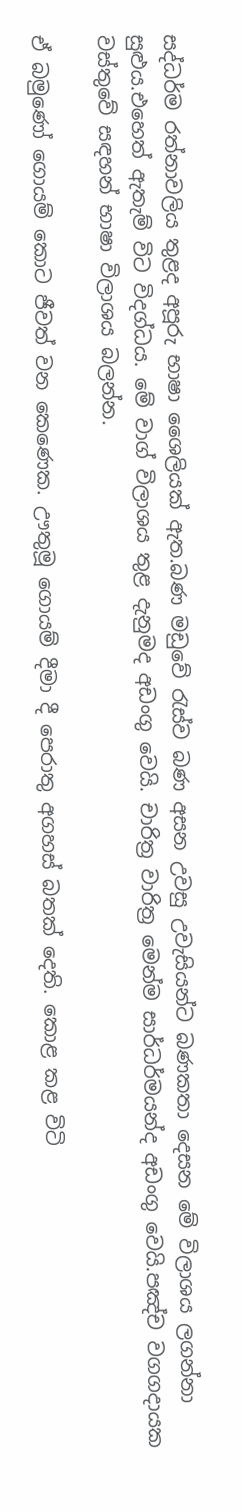සද්ධර්ම රත්නාවලිය තුළද අපූරු භාෂා ශෛලියක් ඇත.බණ මඩුවේ රැස්ව බණ අසන උවසු උවැසියන්ට බණකතා දෙසන මේ විලාශය ලගන්නා සුළුය.එහෙත් ඇතැම් විට විදග්ධය. මේ වාග් විලාශය තුළ දැනුමද අඩංගු වෙයි. චාරිත්‍ර වාරිත්‍ර මෙන්ම සාර්ධර්මයන්ද අඩංගු වෙයි.පඤ්ච වගගදායක වස්තුවේ සඳහන් භාෂා විලාශය බලන්න.

ඒ බමුණෝ ගොයම් කොට ජීවත් වන කෙණෙක. ඌතුමූ ගොයම් දීමා දී පෙරාතු අගහස් බතක් දෙති. කොළ කළ විටි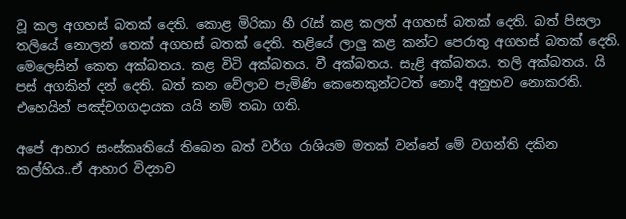වූ කල අගහස් බතක් දෙති. කොළ මිරිකා හී රැස් කළ කලත් අගහස් බතක් දෙති. බත් පිසලා තලියේ නොලන් තෙක් අගහස් බතක් දෙති. තළියේ ලාලු කළ කන්ට පෙරාතු අගහස් බතක් දෙති. මෙලෙසින් කෙත අක්බතය. කළ විටි අක්බතය. වී අක්බතය. සැළි අක්බතය. තලි අක්බතය. යි පස් අගකින් දන් දෙති. බත් කන වේලාව පැමිණි කෙනෙකුන්ටටත් නොදී අනුභව නොකරති. එහෙයින් පඤ්චගගදායක යයි නම් තබා ගති.

අපේ ආහාර සංස්කෘතියේ තිබෙන බත් වර්ග රාශියම මතක් වන්නේ මේ වගන්ති දකින කල්හිය..ඒ ආහාර විද්‍යාව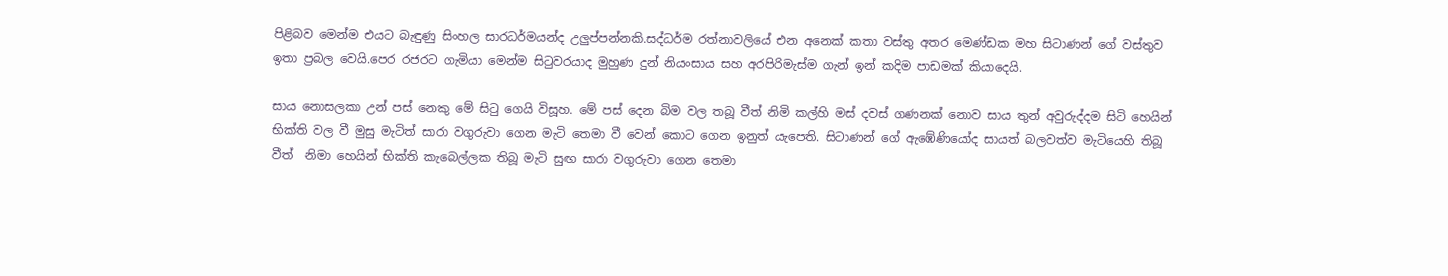පිළිබව මෙන්ම එයට බැඳුණු සිංහල සාරධර්මයන්ද උලුප්පන්නකි.සද්ධර්ම රත්නාවලියේ එන අනෙක් කතා වස්තු අතර මෙණ්ඩක මහ සිටාණන් ගේ වස්තුව ඉතා ප්‍රබල වෙයි.පෙර රජරට ගැමියා මෙන්ම සිටුවරයාද මුහුණ දුන් නියංසාය සහ අරපිරිමැස්ම ගැන් ඉන් කදිම පාඩමක් කියාදෙයි.

සාය නොසලකා උන් පස් නෙකු මේ සිටු ගෙයි විසූහ. මේ පස් දෙන බිම වල තබූ වීත් නිමි කල්හි මස් දවස් ගණනක් නොව සාය තුන් අවුරුද්දම සිටි හෙයින් භික්ති වල වී මුසු මැටිත් සාරා වගුරුවා ගෙන මැටි තෙමා වී වෙන් කොට ගෙන ඉනුත් යැපෙති. සිටාණන් ගේ ඇඹේණියෝද සායත් බලවත්ව මැටියෙහි තිබූ වීත්  නිමා හෙයින් භික්ති කැබෙල්ලක තිබූ මැටි සුඟ සාරා වගුරුවා ගෙන තෙමා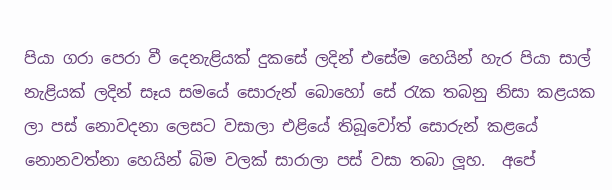පියා ගරා පෙරා වී දෙනැළියක් දුකසේ ලදින් එසේම හෙයින් හැර පියා සාල් නැළියක් ලදින් සෑය සමයේ සොරුන් බොහෝ සේ රැක තබනු නිසා කළයක ලා පස් නොවදනා ලෙසට වසාලා එළියේ තිබූවෝත් සොරුන් කළයේ නොනවත්නා හෙයින් බිම වලක් සාරාලා පස් වසා තබා ලූහ.  අපේ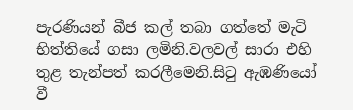පැරණියන් බීජ කල් තබා ගත්තේ මැටි භිත්තියේ ගසා ලමිනි.වලවල් සාරා එහි තුළ තැන්පත් කරලීමෙනි.සිටු ඇඹණියෝ වී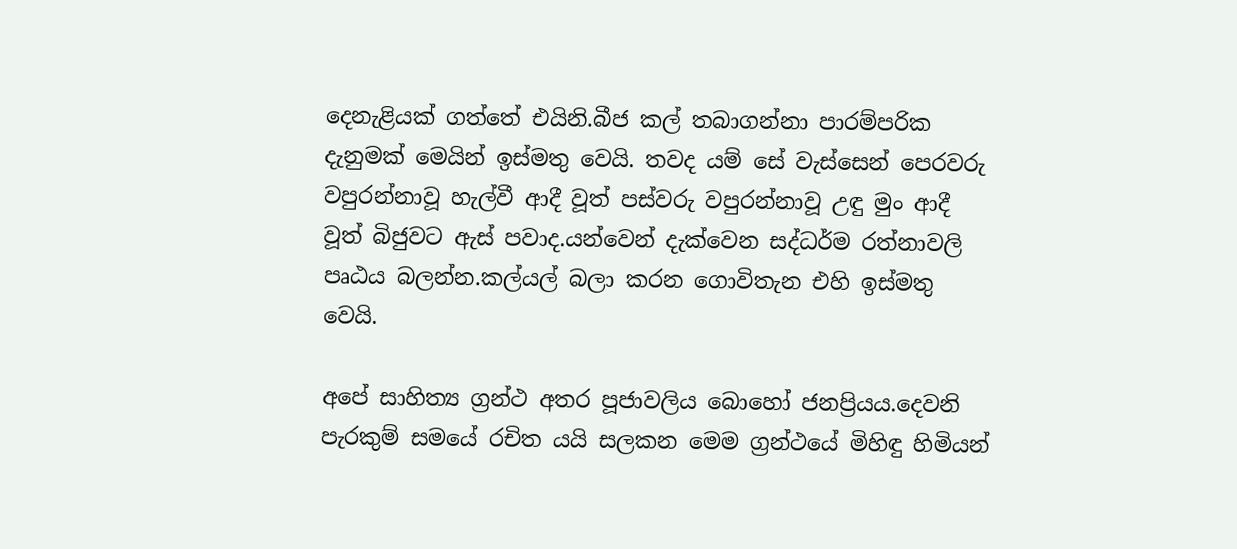දෙනැළියක් ගත්තේ එයිනි.බීජ කල් තබාගන්නා පාරම්පරික දැනුමක් මෙයින් ඉස්මතු වෙයි. තවද යම් සේ වැස්සෙන් පෙරවරු වපුරන්නාවූ හැල්වී ආදී වූත් පස්වරු වපුරන්නාවූ උඳු මුං ආදී වූත් බිජුවට ඇස් පවාද.යන්වෙන් දැක්වෙන සද්ධර්ම රත්නාවලි පෘඨය බලන්න.කල්යල් බලා කරන ගොවිතැන එහි ඉස්මතු වෙයි.

අපේ සාහිත්‍ය ග්‍රන්ථ අතර පූජාවලිය බොහෝ ජනප්‍රියය.දෙවනි පැරකුම් සමයේ රචිත යයි සලකන මෙම ග්‍රන්ථයේ මිහිඳු හිමියන්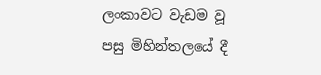ලංකාවට වැඩම වූ පසු මිහින්තලයේ දී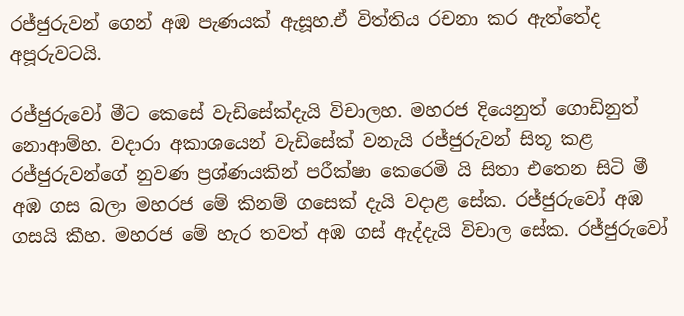රජ්ජුරුවන් ගෙන් අඹ පැණයක් ඇසූහ.ඒ විත්තිය රචනා කර ඇත්තේද අපූරුවටයි.

රජ්ජුරුවෝ මීට කෙසේ වැඩිසේක්දැයි විචාලහ. මහරජ දියෙනුත් ගොඩිනුත් නොආම්හ. වදාරා අකාශයෙන් වැඩිසේක් වනැයි රජ්ජුරුවන් සිතූ කළ රජ්ජුරුවන්ගේ නුවණ ප්‍රශ්ණයකින් පරීක්ෂා කෙරෙමි යි සිතා එතෙන සිටි මී අඹ ගස බලා මහරජ මේ කිනම් ගසෙක් දැයි වදාළ සේක. රජ්ජුරුවෝ අඹ ගසයි කීහ. මහරජ මේ හැර තවත් අඹ ගස් ඇද්දැයි විචාල සේක. රජ්ජුරුවෝ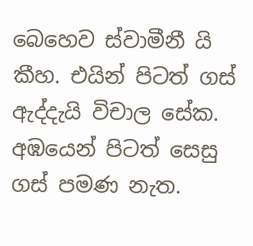බෙහෙව ස්වාමීනී යි කීහ. එයින් පිටත් ගස් ඇද්දැයි විචාල සේක. අඹයෙන් පිටත් සෙසු ගස් පමණ නැත.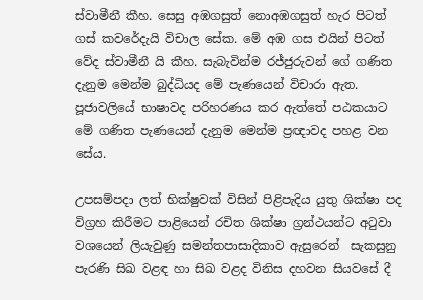ස්වාමීනී කීහ. සෙසු අඹගසුත් නොඅඹගසුත් හැර පිටත් ගස් කවරේදැයි විචාල සේක. මේ අඹ ගස එයින් පිටත් වේද ස්වාමීනී යි කීහ. සැබැවින්ම රජ්ජුරුවන් ගේ ගණිත දැනුම මෙන්ම බුද්ධියද මේ පැණයෙන් විචාරා ඇත. පූජාවලියේ භාෂාවද පරිහරණය කර ඇත්තේ පඨකයාට මේ ගණිත පැණයෙන් දැනුම මෙන්ම ප්‍රඥාවද පහළ වන සේය.

උපසම්පදා ලත් භික්ෂුවක් විසින් පිළිපැදිය යුතු ශික්ෂා පද විග්‍රහ කිරීමට පාළියෙන් රචිත ශික්ෂා ග්‍රන්ථයන්ට අටුවා වශයෙන් ලියැවුණු සමන්තපාසාදිකාව ඇසුරෙන්  සැකසුනු පැරණි සිඛ වළඳ හා සිඛ වළද විනිස දහවන සියවසේ දී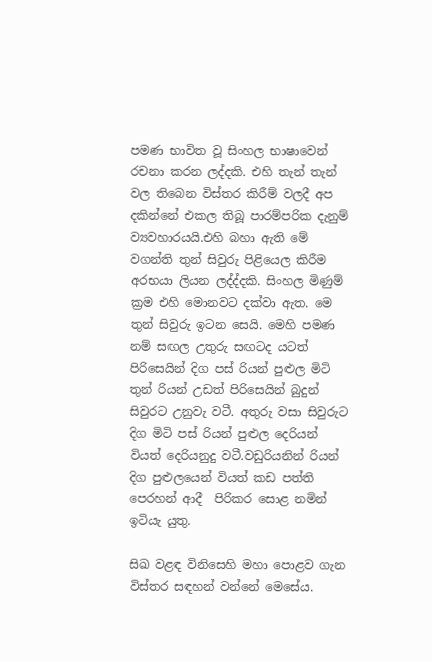පමණ භාවිත වූ සිංහල භාෂාවෙන් රචනා කරන ලද්දකි. එහි තැන් තැන් වල තිබෙන විස්තර කිරීම් වලදී අප දකින්නේ එකල තිබූ පාරම්පරික දැනුම් ව්‍යවහාරයයි.එහි බහා ඇති මේ වගන්ති තුන් සිවුරු පිළියෙල කිරීම අරභයා ලියන ලද්ද්දකි. සිංහල මිණුම් ක්‍රම එහි මොනවට දක්වා ඇත. මෙ තුන් සිවුරු ඉටන සෙයි. මෙහි පමණ නම් සඟල උතුරු සඟටද යටත් පිරිසෙයින් දිග පස් රියන් පුළුල මිටි තුන් රියන් උඩත් පිරිසෙයින් බුදුන් සිවුරට උනුවැ වටී. අතුරු වසා සිවුරුට දිග මිටි පස් රියන් පුළුල දෙරියන් වියත් දෙරියනුදු වටී.වඩුරියනින් රියන් දිග පුළුලයෙන් වියත් කඩ පත්ති පෙරහන් ආදී  පිරිකර සොළ නමින් ඉටියැ යුතු.

සිඛ වළඳ විනිසෙහි මහා පොළව ගැන  විස්තර සඳහන් වන්නේ මෙසේය.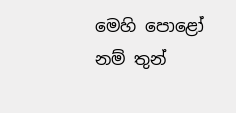මෙහි පොළෝ නම් තුන්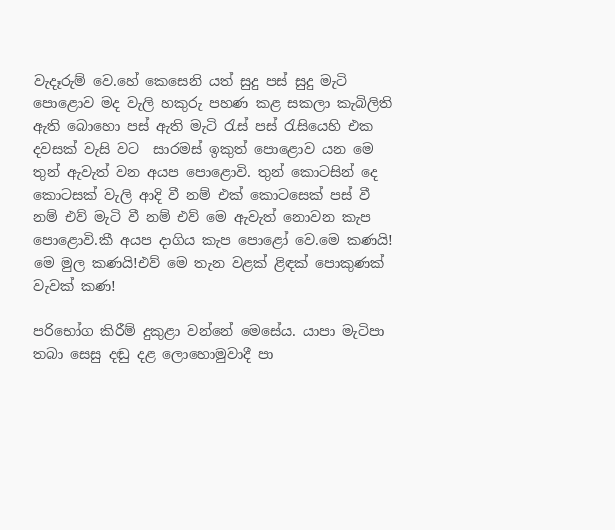වැදෑරුම් වෙ.හේ කෙසෙනි යත් සුදු පස් සුදු මැටි පොළොව මද වැලි හකුරු පහණ කළ සකලා කැබිලිති ඇති බොහො පස් ඇති මැටි රැස් පස් රැසියෙහි එක දවසක් වැසි වට  සාරමස් ඉකුත් පොළොව යන මෙ තුන් ඇවැත් වන අයප පොළොවි. තුන් කොටසින් දෙ කොටසක් වැලි ආදි වී නම් එක් කොටසෙක් පස් වී නම් එව් මැටි වී නම් එව් මෙ ඇවැත් නොවන කැප පොළොවි.කී අයප දාගිය කැප පොළෝ වෙ.මෙ කණයි! මෙ මුල කණයි!එව් මෙ තැන වළක් ළිඳක් පොකුණක් වැවක් කණ!

පරිභෝග කිරීම් දුකුළා වන්නේ මෙසේය. යාපා මැටිපා තබා සෙසු දඬු දළ ලොහොමුවාදී පා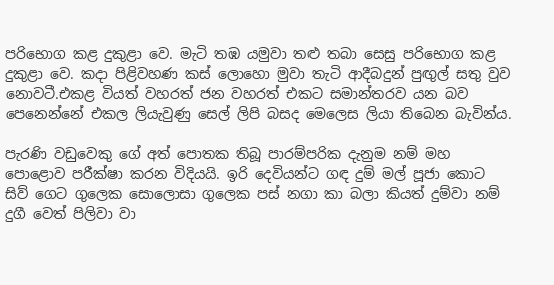පරිභොග කළ දුකුළා වෙ. මැටි තඹ යමුවා තළු තබා සෙසු පරිභොග කළ දුකුළා වෙ. කදා පිළිවහණ කස් ලොහො මුවා තැටි ආදීබදුන් පුඟුල් සතු වුව නොවටී.එකළ වියත් වහරත් ජන වහරත් එකට සමාන්තරව යන බව පෙනෙන්නේ එකල ලියැවුණු සෙල් ලිපි බසද මෙලෙස ලියා තිබෙන බැවින්ය.

පැරණි වඩුවෙකු ගේ අත් පොතක තිබූ පාරම්පරික දැනුම නම් මහ පොළොව පරීක්ෂා කරන විදියයි. ඉරි දෙවියන්ට ගඳ දුම් මල් පූජා කොට සිව් ගෙට ගුලෙක සොලොසා ගුලෙක පස් නගා කා බලා කියත් දුම්වා නම් දුගී වෙත් පිලිවා වා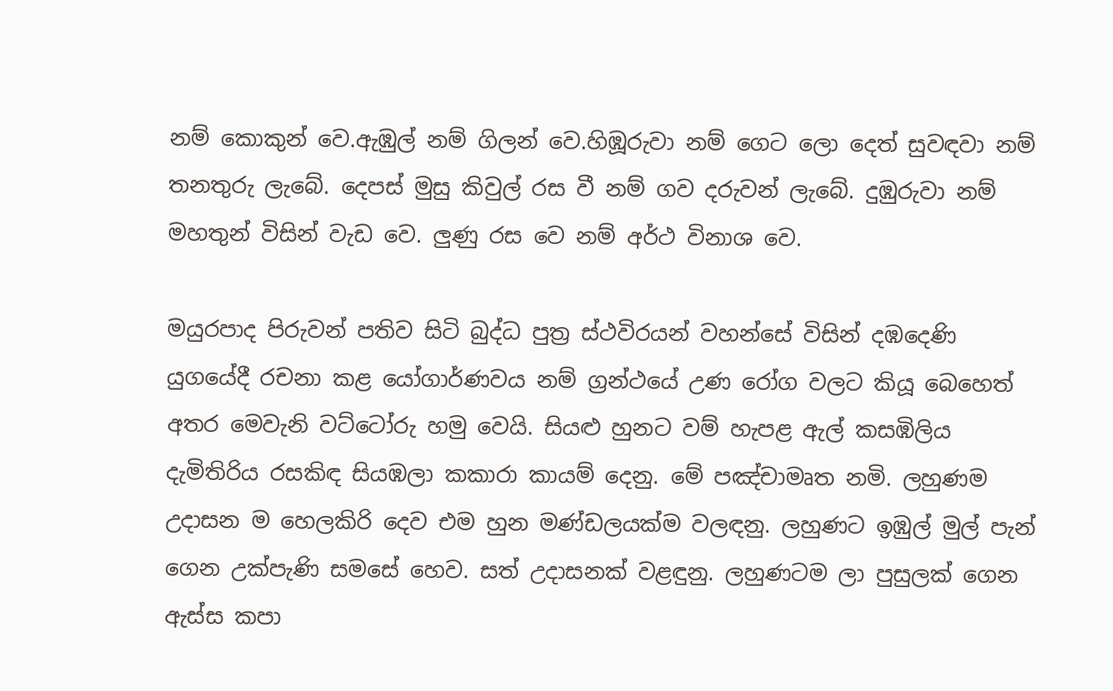නම් කොකුන් වෙ.ඇඹුල් නම් ගිලන් වෙ.හිඹූරුවා නම් ගෙට ලො දෙත් සුවඳවා නම් තනතුරු ලැබේ. දෙපස් මුසු කිවුල් රස වී නම් ගව දරුවන් ලැබේ. දුඹුරුවා නම් මහතුන් විසින් වැඩ වෙ. ලුණු රස වෙ නම් අර්ථ විනාශ වෙ.

මයුරපාද පිරුවන් පතිව සිටි බුද්ධ පුත්‍ර ස්ථවිරයන් වහන්සේ විසින් දඹදෙණි යුගයේදී රචනා කළ යෝගාර්ණවය නම් ග්‍රන්ථයේ උණ රෝග වලට කියූ බෙහෙත් අතර මෙවැනි වට්ටෝරු හමු වෙයි. සියළු හුනට වම් හැපළ ඇල් කසඹිලිය දැමිතිරිය රසකිඳ සියඹලා කකාරා කායම් දෙනු. මේ පඤ්චාමෘත නමි. ලහුණම උදාසන ම හෙලකිරි දෙව එම හුන මණ්ඩලයක්ම වලඳනු. ලහුණට ඉඹුල් මුල් පැන් ගෙන උක්පැණි සමසේ හෙව. සත් උදාසනක් වළඳුනු. ලහුණටම ලා පුසුලක් ගෙන ඇස්ස කපා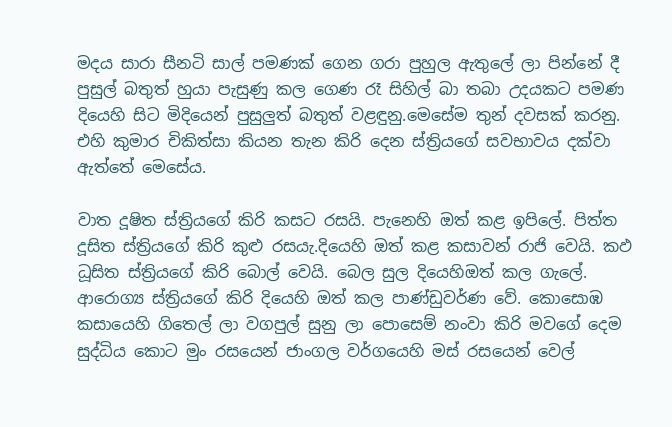මදය සාරා සීනටි සාල් පමණක් ගෙන ගරා පුහුල ඇතුලේ ලා පින්නේ දී පුසුල් බතුත් හුයා පැසුණු කල ගෙණ රෑ සිහිල් බා තබා උදයකට පමණ දියෙහි සිට මිදියෙන් පුසුලුත් බතුත් වළඳුනු.මෙසේම තුන් දවසක් කරනු. එහි කුමාර චිකිත්සා කියන තැන කිරි දෙන ස්ත්‍රියගේ සවභාවය දක්වා ඇත්තේ මෙසේය.

වාත දූෂිත ස්ත්‍රියගේ කිරි කසට රසයි. පැනෙහි ඔත් කළ ඉපිලේ. පිත්ත දූසිත ස්ත්‍රියගේ කිරි කුළු රසයැ.දියෙහි ඔත් කළ කසාවන් රාජි වෙයි. කඵ ධූසිත ස්ත්‍රියගේ කිරි බොල් වෙයි. බෙල සුල දියෙහිඔත් කල ගැලේ. ආරොග්‍ය ස්ත්‍රියගේ කිරි දියෙහි ඔත් කල පාණ්ඩුවර්ණ වේ. කොසොඹ කසායෙහි ගිතෙල් ලා වගපුල් සුනු ලා පොසෙම් නංවා කිරි මවගේ දෙම සුද්ධිය කොට මුං රසයෙන් ජාංගල වර්ගයෙහි මස් රසයෙන් වෙල්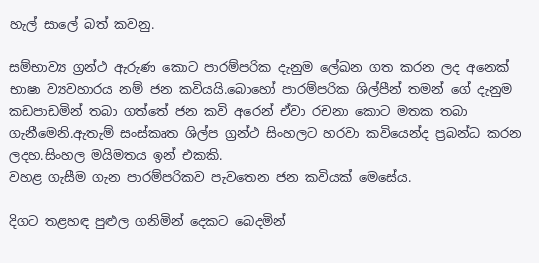හැල් සාලේ බත් කවනු.

සම්භාව්‍ය ග්‍රන්ථ ඇරුණ කොට පාරම්පරික දැනුම ලේඛන ගත කරන ලද අනෙක් භාෂා ව්‍යවහාරය නම් ජන කවියයි.බොහෝ පාරම්පරික ශිල්පීන් තමන් ගේ දැනුම කඩපාඩමින් තබා ගත්තේ ජන කවි අරෙන් ඒවා රචනා කොට මතක තබා ගැනීමෙනි.ඇතැම් සංස්කෘත ශිල්ප ග්‍රන්ථ සිංහලට හරවා කවියෙන්ද ප්‍රබන්ධ කරන ලදහ.සිංහල මයිමතය ඉන් එකකි.
වහළ ගැසීම ගැන පාරම්පරිකව පැවතෙන ජන කවියක් මෙසේය.

දිගට තළහඳ පුළුල ගනිමින් දෙකට බෙදමින්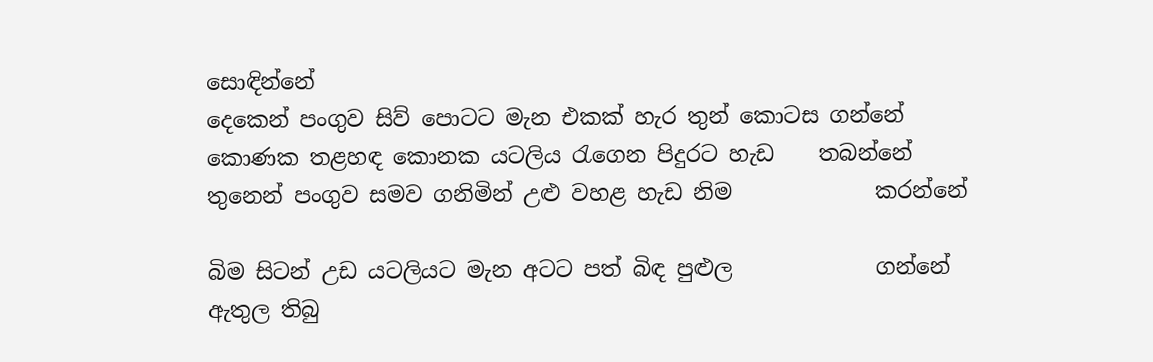සොඳින්නේ
දෙකෙන් පංගුව සිව් පොටට මැන එකක් හැර තුන් කොටස ගන්නේ
කොණක තළහඳ කොනක යටලිය රැගෙන පිදුරට හැඩ    තබන්නේ
තුනෙන් පංගුව සමව ගනිමින් උළු වහළ හැඩ නිම             කරන්නේ

බිම සිටන් උඩ යටලියට මැන අටට පත් බිඳ පුළුල             ගන්නේ
ඇතුල තිබු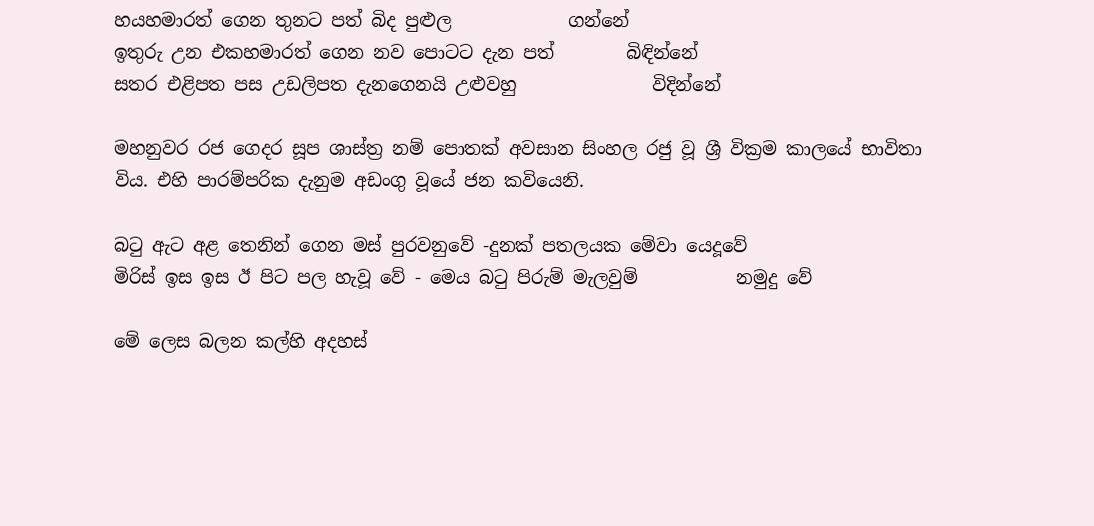හයහමාරත් ගෙන තුනට පත් බිද පුළුල             ගන්නේ
ඉතුරු උන එකහමාරත් ගෙන නව පොටට දැන පත්        බිඳින්නේ
සතර එළිපත පස උඩලිපත දැනගෙනයි උළුවහු               විදින්නේ

මහනුවර රජ ගෙදර සූප ශාස්ත්‍ර නම් පොතක් අවසාන සිංහල රජු වූ ශ්‍රී වික්‍රම කාලයේ භාවිතා විය. එහි පාරම්පරික දැනුම අඩංගු වූයේ ජන කවියෙනි.

බටු ඇට අළ තෙනින් ගෙන මස් පුරවනුවේ -දුනක් පතලයක මේවා යෙදූවේ
මිරිස් ඉස ඉස ඊ පිට පල හැවූ වේ - මෙය බටු පිරුම් මැලවුම්           නමුදු වේ

මේ ලෙස බලන කල්හි අදහස්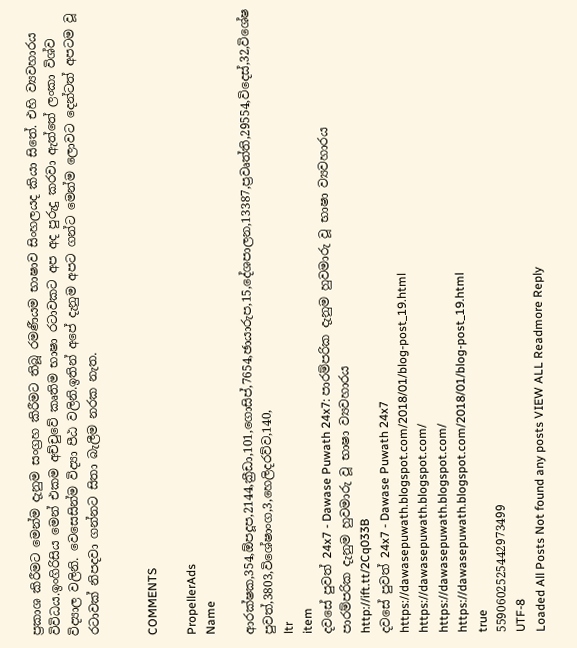ප්‍රකාශ කිරීමට මෙන්ම දැනුම සංග්‍රහ කිරීමට තිබූ රමණීයම භාෂාව සිංහලයද කියා සිතේ. එහි ව්‍යවහාරය විවිධය.ඉංගිරිසිය මෙන් එකම අච්චුවේ කෘතිම භාෂා රටාවකට අප අද පුරුදු කරවා ඇත්තේ ලංකා විශ්ව විද්‍යාල වලිනි. වෙසෙසින්ම විද්‍යා පීඨ වලිනි.ඉතින් අපේ දැනුම අපට ගන්ට මෙන්ම ලොවට දෙන්ටත් අපටම වූ රටාවක් නිපදවා ගන්නට සිතා බැලීම නරක නැත.


COMMENTS

PropellerAds
Name

ආරක්ෂක,354,ඕපදූප,2144,ක්‍රීඩා,101,ගොසිප්,7654,ඡායාරුප,15,දේශපාලන,13387,ප්‍රවෘත්ති,29554,විදෙස්,32,විශේෂ පුවත්,3803,විශේෂාංග,3,හෙලිදරව්ව,140,
ltr
item
දවසේ පුවත් 24x7 - Dawase Puwath 24x7: පාරම්පරික දැනුම හුවමාරු වූ භාෂා ව්‍යවහාරය
පාරම්පරික දැනුම හුවමාරු වූ භාෂා ව්‍යවහාරය
http://ift.tt/2Cq033B
දවසේ පුවත් 24x7 - Dawase Puwath 24x7
https://dawasepuwath.blogspot.com/2018/01/blog-post_19.html
https://dawasepuwath.blogspot.com/
https://dawasepuwath.blogspot.com/
https://dawasepuwath.blogspot.com/2018/01/blog-post_19.html
true
5590602525442973499
UTF-8
Loaded All Posts Not found any posts VIEW ALL Readmore Reply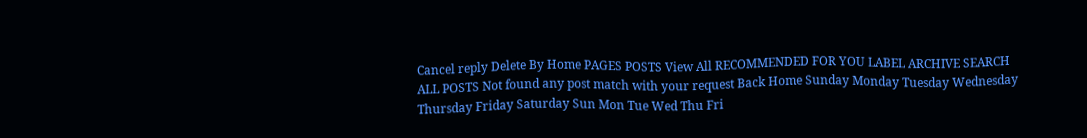Cancel reply Delete By Home PAGES POSTS View All RECOMMENDED FOR YOU LABEL ARCHIVE SEARCH ALL POSTS Not found any post match with your request Back Home Sunday Monday Tuesday Wednesday Thursday Friday Saturday Sun Mon Tue Wed Thu Fri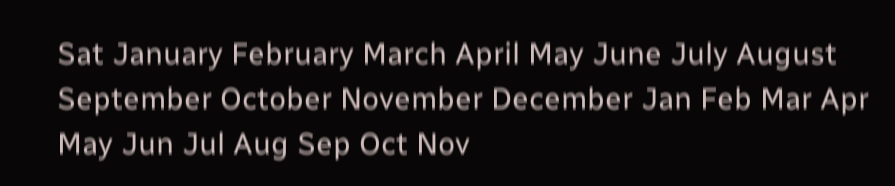Sat January February March April May June July August September October November December Jan Feb Mar Apr May Jun Jul Aug Sep Oct Nov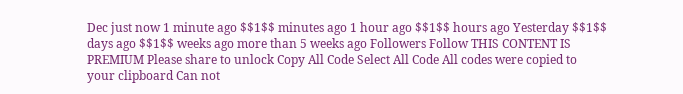Dec just now 1 minute ago $$1$$ minutes ago 1 hour ago $$1$$ hours ago Yesterday $$1$$ days ago $$1$$ weeks ago more than 5 weeks ago Followers Follow THIS CONTENT IS PREMIUM Please share to unlock Copy All Code Select All Code All codes were copied to your clipboard Can not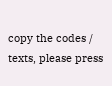copy the codes / texts, please press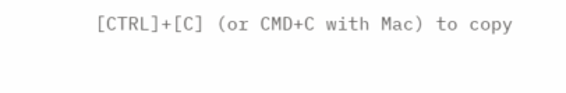[CTRL]+[C] (or CMD+C with Mac) to copy